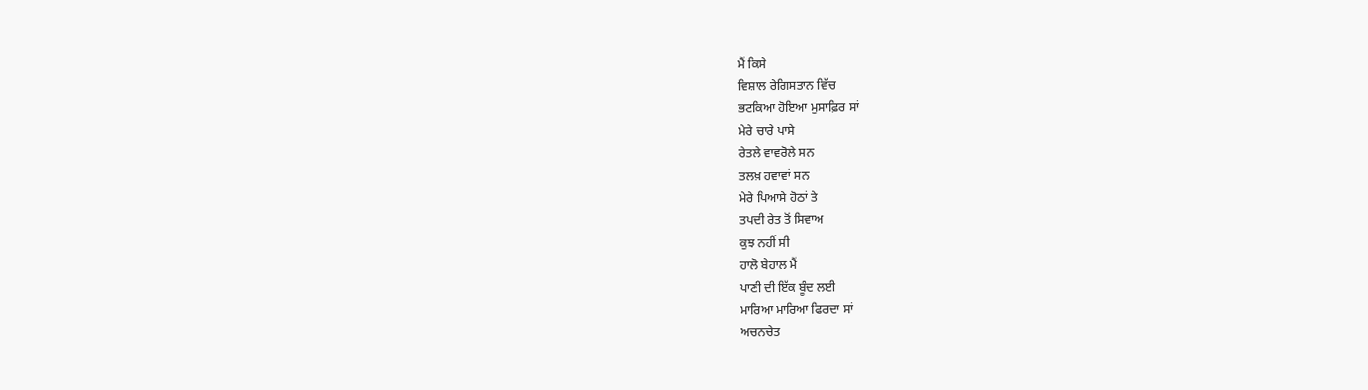ਮੈਂ ਕਿਸੇ
ਵਿਸ਼ਾਲ ਰੇਗਿਸਤਾਨ ਵਿੱਚ
ਭਟਕਿਆ ਹੋਇਆ ਮੁਸਾਫ਼ਿਰ ਸਾਂ
ਮੇਰੇ ਚਾਰੇ ਪਾਸੇ
ਰੇਤਲੇ ਵਾਵਰੋਲੇ ਸਨ
ਤਲਖ਼ ਹਵਾਵਾਂ ਸਨ
ਮੇਰੇ ਪਿਆਸੇ ਹੋਠਾਂ ਤੇ
ਤਪਦੀ ਰੇਤ ਤੋਂ ਸਿਵਾਅ
ਕੁਝ ਨਹੀਂ ਸੀ
ਹਾਲੋ ਬੇਹਾਲ ਮੈਂ
ਪਾਣੀ ਦੀ ਇੱਕ ਬੂੰਦ ਲਈ
ਮਾਰਿਆ ਮਾਰਿਆ ਫਿਰਦਾ ਸਾਂ
ਅਚਨਚੇਤ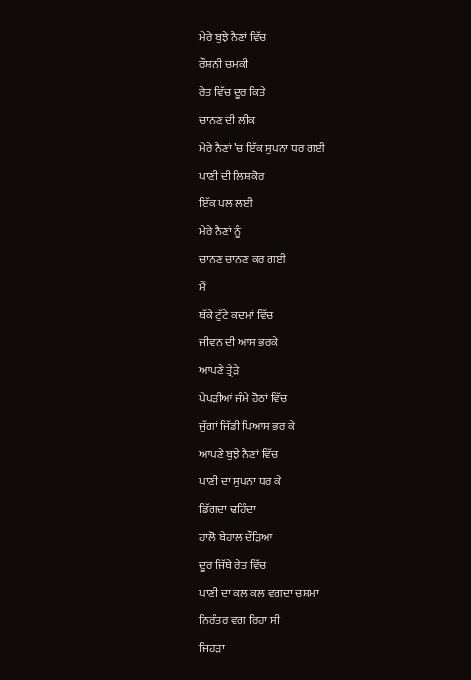ਮੇਰੇ ਬੁਝੇ ਨੈਣਾਂ ਵਿੱਚ
ਰੌਸ਼ਨੀ ਚਮਕੀ
ਰੇਤ ਵਿੱਚ ਦੂਰ ਕਿਤੇ
ਚਾਨਣ ਦੀ ਲੀਕ
ਮੇਰੇ ਨੈਣਾਂ ’ਚ ਇੱਕ ਸੁਪਨਾ ਧਰ ਗਈ
ਪਾਣੀ ਦੀ ਲਿਸ਼ਕੋਰ
ਇੱਕ ਪਲ ਲਈ
ਮੇਰੇ ਨੈਣਾਂ ਨੂੰ
ਚਾਨਣ ਚਾਨਣ ਕਰ ਗਈ
ਮੈਂ
ਥੱਕੇ ਟੁੱਟੇ ਕਦਮਾਂ ਵਿੱਚ
ਜੀਵਨ ਦੀ ਆਸ ਭਰਕੇ
ਆਪਣੇ ਤ੍ਰੇੜੇ
ਪੇਪੜੀਆਂ ਜੰਮੇ ਹੋਠਾਂ ਵਿੱਚ
ਜੁੱਗਾਂ ਜਿੱਡੀ ਪਿਆਸ ਭਰ ਕੇ
ਆਪਣੇ ਬੁਝੇ ਨੈਣਾਂ ਵਿੱਚ
ਪਾਣੀ ਦਾ ਸੁਪਨਾ ਧਰ ਕੇ
ਡਿੱਗਦਾ ਢਹਿੰਦਾ
ਹਾਲੋ ਬੇਹਾਲ ਦੌੜਿਆ
ਦੂਰ ਜਿੱਥੇ ਰੇਤ ਵਿੱਚ
ਪਾਣੀ ਦਾ ਕਲ ਕਲ ਵਗਦਾ ਚਸ਼ਮਾ
ਨਿਰੰਤਰ ਵਗ ਰਿਹਾ ਸੀ
ਜਿਹੜਾ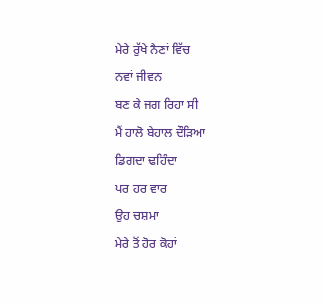ਮੇਰੇ ਰੁੱਖੇ ਨੈਣਾਂ ਵਿੱਚ
ਨਵਾਂ ਜੀਵਨ
ਬਣ ਕੇ ਜਗ ਰਿਹਾ ਸੀ
ਮੈਂ ਹਾਲੋ ਬੇਹਾਲ ਦੌੜਿਆ
ਡਿਗਦਾ ਢਹਿੰਦਾ
ਪਰ ਹਰ ਵਾਰ
ਉਹ ਚਸ਼ਮਾ
ਮੇਰੇ ਤੋਂ ਹੋਰ ਕੋਹਾਂ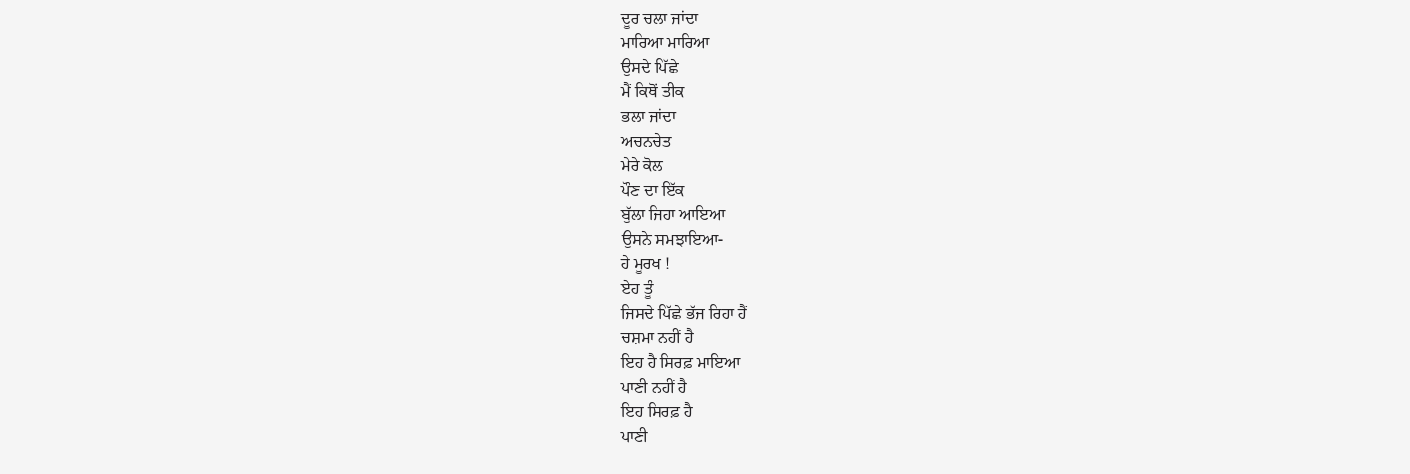ਦੂਰ ਚਲਾ ਜਾਂਦਾ
ਮਾਰਿਆ ਮਾਰਿਆ
ਉਸਦੇ ਪਿੱਛੇ
ਮੈਂ ਕਿਥੋਂ ਤੀਕ
ਭਲਾ ਜਾਂਦਾ
ਅਚਨਚੇਤ
ਮੇਰੇ ਕੋਲ
ਪੌਣ ਦਾ ਇੱਕ
ਬੁੱਲਾ ਜਿਹਾ ਆਇਆ
ਉਸਨੇ ਸਮਝਾਇਆ-
ਹੇ ਮੂਰਖ !
ਏਹ ਤੂੰ
ਜਿਸਦੇ ਪਿੱਛੇ ਭੱਜ ਰਿਹਾ ਹੈਂ
ਚਸ਼ਮਾ ਨਹੀਂ ਹੈ
ਇਹ ਹੈ ਸਿਰਫ਼ ਮਾਇਆ
ਪਾਣੀ ਨਹੀਂ ਹੈ
ਇਹ ਸਿਰਫ਼ ਹੈ
ਪਾਣੀ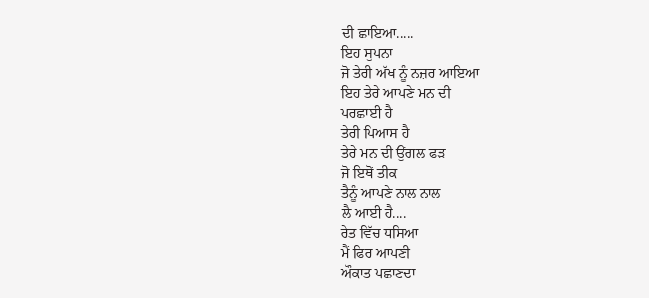ਦੀ ਛਾਇਆ.....
ਇਹ ਸੁਪਨਾ
ਜੋ ਤੇਰੀ ਅੱਖ ਨੂੰ ਨਜ਼ਰ ਆਇਆ
ਇਹ ਤੇਰੇ ਆਪਣੇ ਮਨ ਦੀ
ਪਰਛਾਈ ਹੈ
ਤੇਰੀ ਪਿਆਸ ਹੈ
ਤੇਰੇ ਮਨ ਦੀ ਉਂਗਲ ਫੜ
ਜੋ ਇਥੋਂ ਤੀਕ
ਤੈਨੂੰ ਆਪਣੇ ਨਾਲ ਨਾਲ
ਲੈ ਆਈ ਹੈ....
ਰੇਤ ਵਿੱਚ ਧਸਿਆ
ਮੈਂ ਫਿਰ ਆਪਣੀ
ਔਕਾਤ ਪਛਾਣਦਾ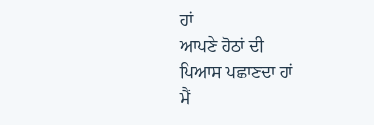ਹਾਂ
ਆਪਣੇ ਹੋਠਾਂ ਦੀ
ਪਿਆਸ ਪਛਾਣਦਾ ਹਾਂ
ਮੈਂ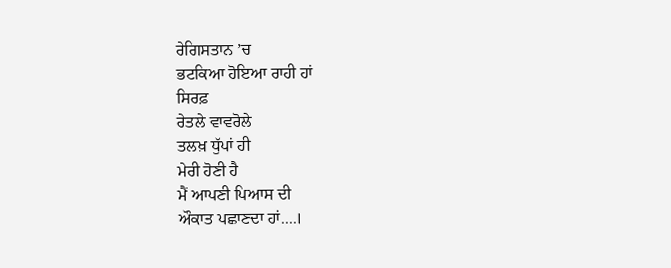ਰੇਗਿਸਤਾਨ ’ਚ
ਭਟਕਿਆ ਹੋਇਆ ਰਾਹੀ ਹਾਂ
ਸਿਰਫ਼
ਰੇਤਲੇ ਵਾਵਰੋਲੇ
ਤਲਖ਼ ਧੁੱਪਾਂ ਹੀ
ਮੇਰੀ ਹੋਣੀ ਹੈ
ਮੈਂ ਆਪਣੀ ਪਿਆਸ ਦੀ
ਔਕਾਤ ਪਛਾਣਦਾ ਹਾਂ....।